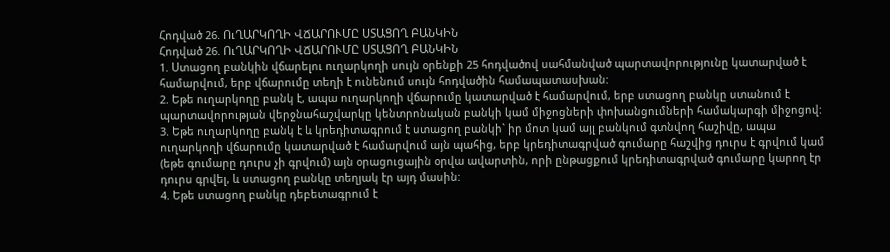Հոդված 26. ՈւՂԱՐԿՈՂԻ ՎՃԱՐՈՒՄԸ ՍՏԱՑՈՂ ԲԱՆԿԻՆ
Հոդված 26. ՈւՂԱՐԿՈՂԻ ՎՃԱՐՈՒՄԸ ՍՏԱՑՈՂ ԲԱՆԿԻՆ
1. Ստացող բանկին վճարելու ուղարկողի սույն օրենքի 25 հոդվածով սահմանված պարտավորությունը կատարված է համարվում, երբ վճարումը տեղի է ունենում սույն հոդվածին համապատասխան:
2. Եթե ուղարկողը բանկ է, ապա ուղարկողի վճարումը կատարված է համարվում, երբ ստացող բանկը ստանում է պարտավորության վերջնահաշվարկը կենտրոնական բանկի կամ միջոցների փոխանցումների համակարգի միջոցով:
3. Եթե ուղարկողը բանկ է և կրեդիտագրում է ստացող բանկի` իր մոտ կամ այլ բանկում գտնվող հաշիվը, ապա ուղարկողի վճարումը կատարված է համարվում այն պահից, երբ կրեդիտագրված գումարը հաշվից դուրս է գրվում կամ (եթե գումարը դուրս չի գրվում) այն օրացուցային օրվա ավարտին, որի ընթացքում կրեդիտագրված գումարը կարող էր դուրս գրվել, և ստացող բանկը տեղյակ էր այդ մասին:
4. Եթե ստացող բանկը դեբետագրում է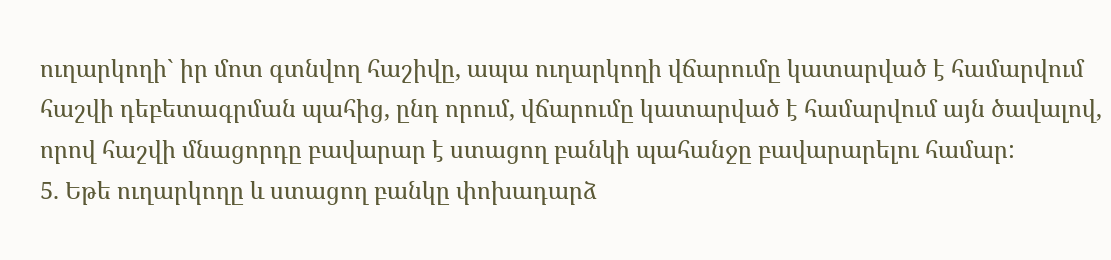ուղարկողի` իր մոտ գտնվող հաշիվը, ապա ուղարկողի վճարումը կատարված է համարվում հաշվի դեբետագրման պահից, ընդ որում, վճարումը կատարված է համարվում այն ծավալով, որով հաշվի մնացորդը բավարար է ստացող բանկի պահանջը բավարարելու համար:
5. Եթե ուղարկողը և ստացող բանկը փոխադարձ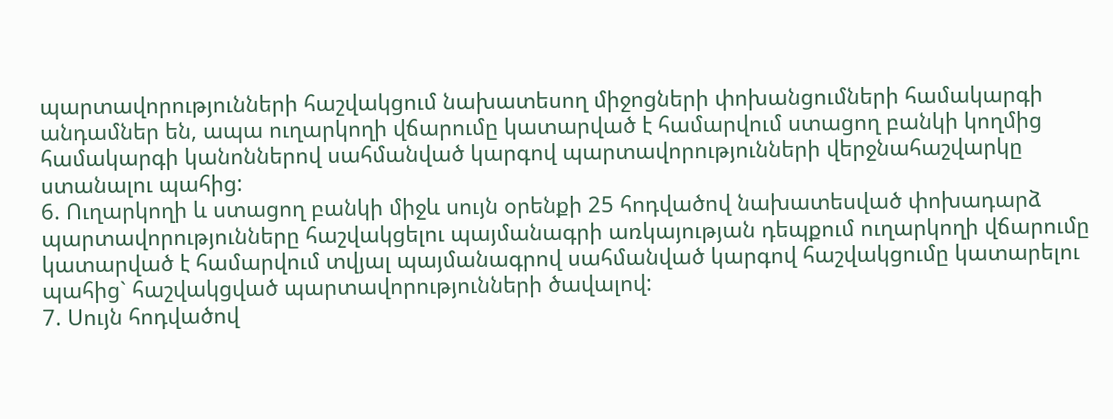պարտավորությունների հաշվակցում նախատեսող միջոցների փոխանցումների համակարգի անդամներ են, ապա ուղարկողի վճարումը կատարված է համարվում ստացող բանկի կողմից համակարգի կանոններով սահմանված կարգով պարտավորությունների վերջնահաշվարկը ստանալու պահից:
6. Ուղարկողի և ստացող բանկի միջև սույն օրենքի 25 հոդվածով նախատեսված փոխադարձ պարտավորությունները հաշվակցելու պայմանագրի առկայության դեպքում ուղարկողի վճարումը կատարված է համարվում տվյալ պայմանագրով սահմանված կարգով հաշվակցումը կատարելու պահից` հաշվակցված պարտավորությունների ծավալով:
7. Սույն հոդվածով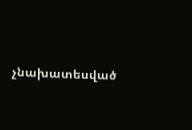չնախատեսված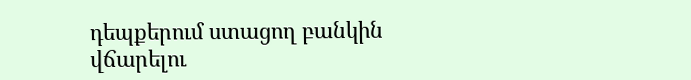դեպքերում ստացող բանկին վճարելու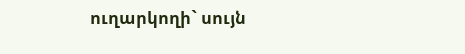ուղարկողի` սույն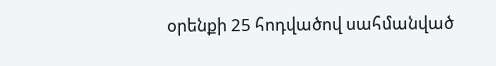օրենքի 25 հոդվածով սահմանված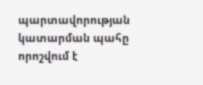պարտավորության կատարման պահը որոշվում է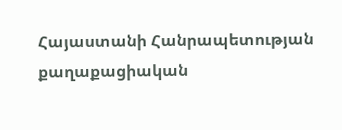Հայաստանի Հանրապետության քաղաքացիական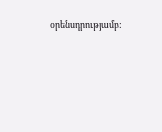օրենսդրությամբ: